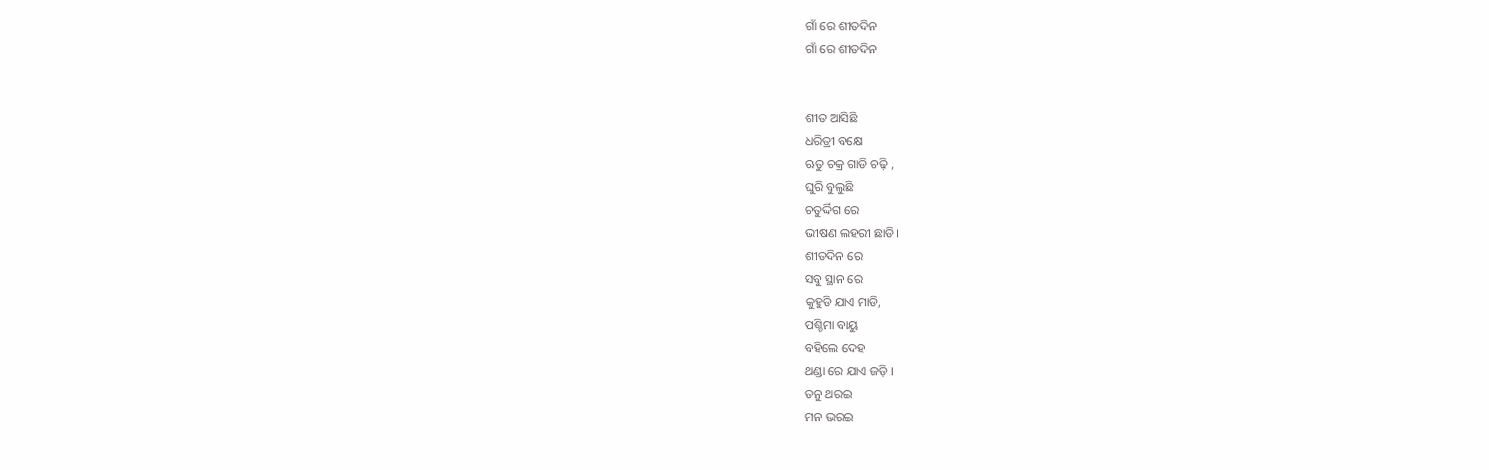ଗାଁ ରେ ଶୀତଦିନ
ଗାଁ ରେ ଶୀତଦିନ


ଶୀତ ଆସିଛି
ଧରିତ୍ରୀ ବକ୍ଷେ
ଋତୁ ଚକ୍ର ଗାଡି ଚଢ଼ି ,
ଘୁରି ବୁଲୁଛି
ଚତୁର୍ଦ୍ଦିଗ ରେ
ଭୀଷଣ ଲହରୀ ଛାଡି।
ଶୀତଦିନ ରେ
ସବୁ ସ୍ଥାନ ରେ
କୁହୁଡି ଯାଏ ମାଡି,
ପଶ୍ଚିମା ବାୟୁ
ବହିଲେ ଦେହ
ଥଣ୍ଡା ରେ ଯାଏ ଜଡ଼ି ।
ତନୁ ଥରଇ
ମନ ଭରଇ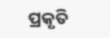ପ୍ରକୃତି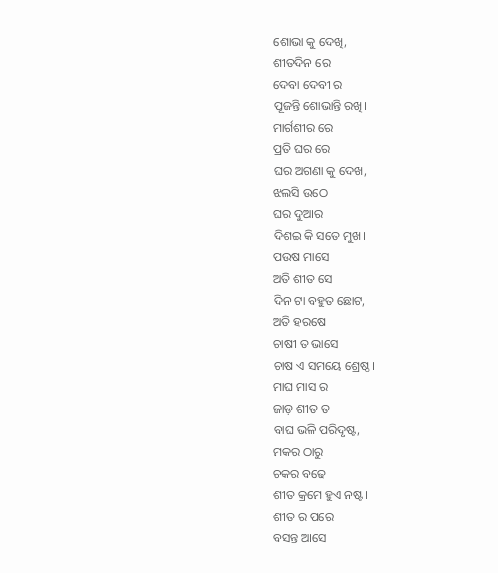ଶୋଭା କୁ ଦେଖି,
ଶୀତଦିନ ରେ
ଦେବା ଦେବୀ ର
ପୂଜନ୍ତି ଶୋଭାନ୍ତି ରଖି।
ମାର୍ଗଶୀର ରେ
ପ୍ରତି ଘର ରେ
ଘର ଅଗଣା କୁ ଦେଖ,
ଝଲସି ଉଠେ
ଘର ଦୁଆର
ଦିଶଇ କି ସତେ ମୁଖ।
ପଉଷ ମାସେ
ଅତି ଶୀତ ସେ
ଦିନ ଟା ବହୁତ ଛୋଟ,
ଅତି ହରଷେ
ଚାଷୀ ତ ଭାସେ
ଚାଷ ଏ ସମୟେ ଶ୍ରେଷ୍ଠ।
ମାଘ ମାସ ର
ଜାଡ଼ ଶୀତ ତ
ବାଘ ଭଳି ପରିଦୃଷ୍ଟ,
ମକର ଠାରୁ
ଚକର ବଢେ
ଶୀତ କ୍ରମେ ହୁଏ ନଷ୍ଟ।
ଶୀତ ର ପରେ
ବସନ୍ତ ଆସେ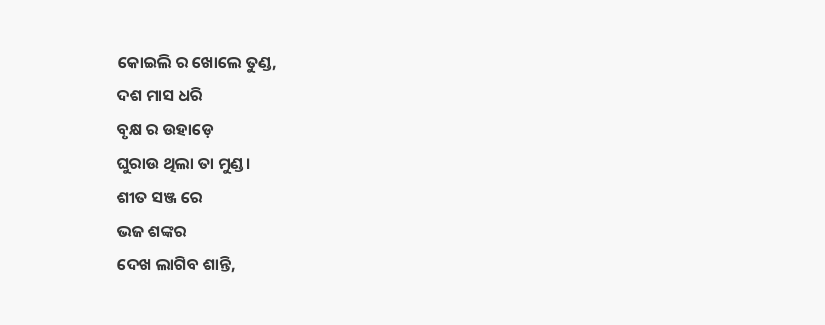କୋଇଲି ର ଖୋଲେ ତୁଣ୍ଡ,
ଦଶ ମାସ ଧରି
ବୃକ୍ଷ ର ଉହାଡ଼େ
ଘୁରାଉ ଥିଲା ତା ମୁଣ୍ଡ।
ଶୀତ ସଞ୍ଜ ରେ
ଭଜ ଶଙ୍କର
ଦେଖ ଲାଗିବ ଶାନ୍ତି,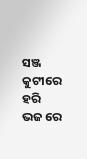ସଞ୍ଜ କୁଟୀରେ
ହରି ଭଜ ରେ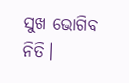ସୁଖ ଭୋଗିବ ନିତି।